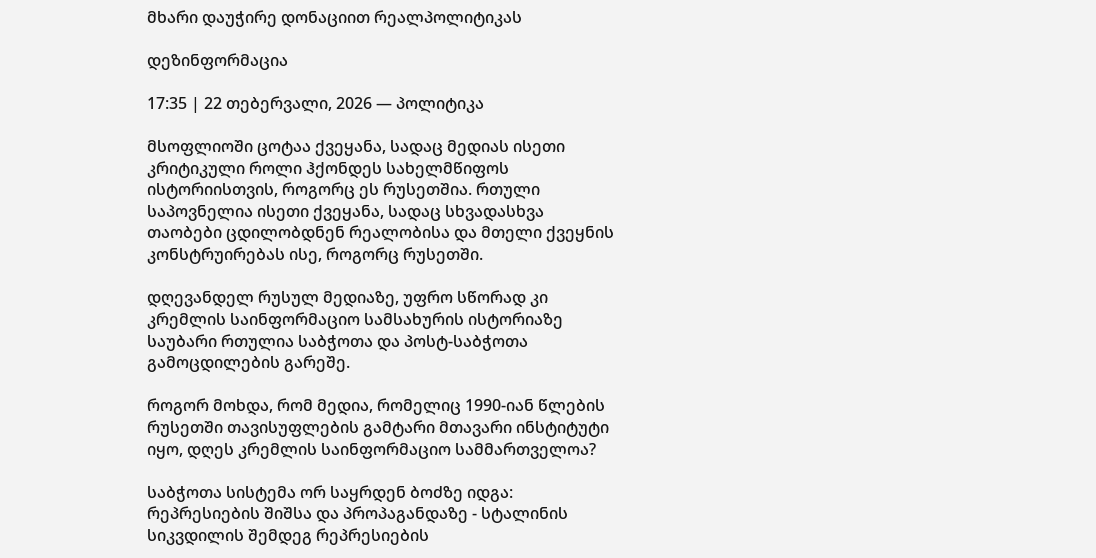მხარი დაუჭირე დონაციით რეალპოლიტიკას

დეზინფორმაცია

17:35 | 22 თებერვალი, 2026 — პოლიტიკა

მსოფლიოში ცოტაა ქვეყანა, სადაც მედიას ისეთი კრიტიკული როლი ჰქონდეს სახელმწიფოს ისტორიისთვის, როგორც ეს რუსეთშია. რთული საპოვნელია ისეთი ქვეყანა, სადაც სხვადასხვა თაობები ცდილობდნენ რეალობისა და მთელი ქვეყნის კონსტრუირებას ისე, როგორც რუსეთში.

დღევანდელ რუსულ მედიაზე, უფრო სწორად კი კრემლის საინფორმაციო სამსახურის ისტორიაზე საუბარი რთულია საბჭოთა და პოსტ-საბჭოთა გამოცდილების გარეშე.

როგორ მოხდა, რომ მედია, რომელიც 1990-იან წლების რუსეთში თავისუფლების გამტარი მთავარი ინსტიტუტი იყო, დღეს კრემლის საინფორმაციო სამმართველოა?

საბჭოთა სისტემა ორ საყრდენ ბოძზე იდგა: რეპრესიების შიშსა და პროპაგანდაზე - სტალინის სიკვდილის შემდეგ რეპრესიების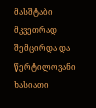მასშტაბი მკვეთრად  შემცირდა და წერტილოვანი ხასიათი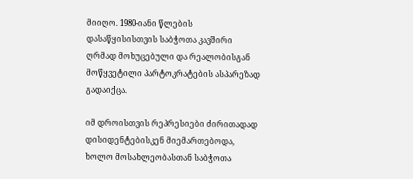მიიღო. 1980-იანი წლების დასაწყისისთვის საბჭოთა კავშირი ღრმად მოხუცებული და რეალობისგან მოწყვეტილი პარტოკრატების ასპარეზად გადაიქცა.

იმ დროისთვის რეპრესიები ძირითადად დისიდენტებისკენ მიემართებოდა, ხოლო მოსახლეობასთან საბჭოთა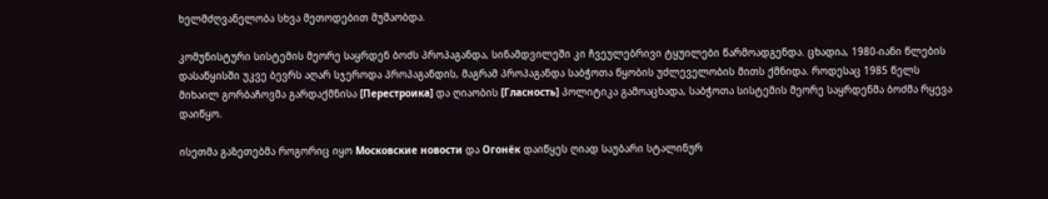ხელმძღვანელობა სხვა მეთოდებით მუშაობდა.

კომუნისტური სისტემის მეორე საყრდენ ბოძს პროპაგანდა, სინამდვილეში კი ჩვეულებრივი ტყუილები წარმოადგენდა. ცხადია, 1980-იანი წლების დასაწყისში უკვე ბევრს აღარ სჯეროდა პროპაგანდის, მაგრამ პროპაგანდა საბჭოთა წყობის უძლეველობის მითს ქმნიდა. როდესაც 1985 წელს მიხაილ გორბაჩოვმა გარდაქმნისა [Перестроика] და ღიაობის [Гласность] პოლიტიკა გამოაცხადა, საბჭოთა სისტემის მეორე საყრდენმა ბოძმა რყევა დაიწყო.

ისეთმა გაზეთებმა როგორიც იყო Московские новости და Огонёк დაიწყეს ღიად საუბარი სტალინურ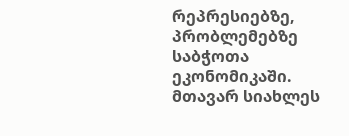რეპრესიებზე, პრობლემებზე საბჭოთა ეკონომიკაში. მთავარ სიახლეს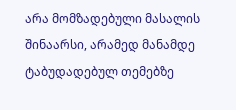არა მომზადებული მასალის შინაარსი, არამედ მანამდე ტაბუდადებულ თემებზე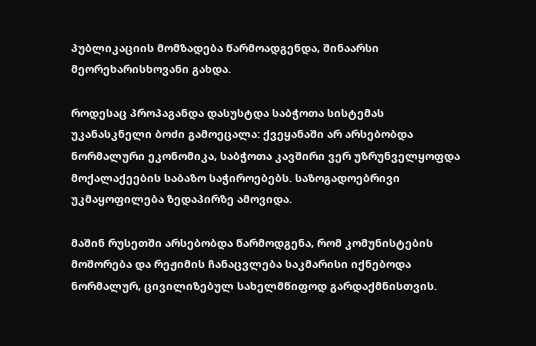პუბლიკაციის მომზადება წარმოადგენდა, შინაარსი მეორეხარისხოვანი გახდა.

როდესაც პროპაგანდა დასუსტდა საბჭოთა სისტემას უკანასკნელი ბოძი გამოეცალა: ქვეყანაში არ არსებობდა ნორმალური ეკონომიკა, საბჭოთა კავშირი ვერ უზრუნველყოფდა მოქალაქეების საბაზო საჭიროებებს. საზოგადოებრივი უკმაყოფილება ზედაპირზე ამოვიდა.

მაშინ რუსეთში არსებობდა წარმოდგენა, რომ კომუნისტების მოშორება და რეჟიმის ჩანაცვლება საკმარისი იქნებოდა ნორმალურ, ცივილიზებულ სახელმწიფოდ გარდაქმნისთვის.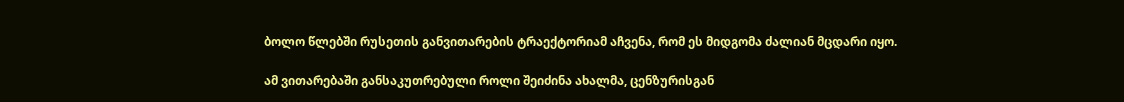ბოლო წლებში რუსეთის განვითარების ტრაექტორიამ აჩვენა, რომ ეს მიდგომა ძალიან მცდარი იყო.

ამ ვითარებაში განსაკუთრებული როლი შეიძინა ახალმა, ცენზურისგან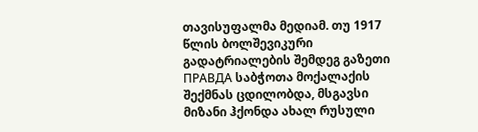თავისუფალმა მედიამ. თუ 1917 წლის ბოლშევიკური გადატრიალების შემდეგ გაზეთი ПРАВДА საბჭოთა მოქალაქის შექმნას ცდილობდა, მსგავსი მიზანი ჰქონდა ახალ რუსული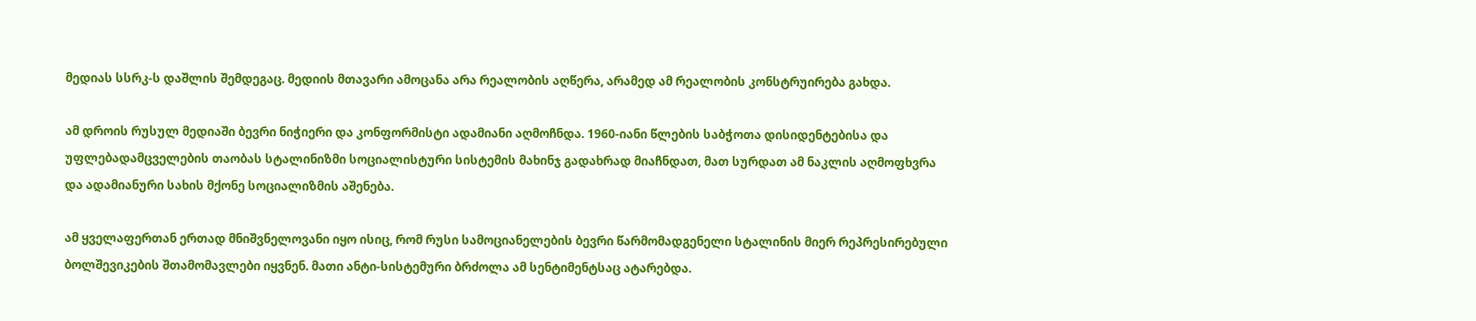მედიას სსრკ-ს დაშლის შემდეგაც. მედიის მთავარი ამოცანა არა რეალობის აღწერა, არამედ ამ რეალობის კონსტრუირება გახდა.

ამ დროის რუსულ მედიაში ბევრი ნიჭიერი და კონფორმისტი ადამიანი აღმოჩნდა. 1960-იანი წლების საბჭოთა დისიდენტებისა და უფლებადამცველების თაობას სტალინიზმი სოციალისტური სისტემის მახინჯ გადახრად მიაჩნდათ, მათ სურდათ ამ ნაკლის აღმოფხვრა და ადამიანური სახის მქონე სოციალიზმის აშენება.

ამ ყველაფერთან ერთად მნიშვნელოვანი იყო ისიც, რომ რუსი სამოციანელების ბევრი წარმომადგენელი სტალინის მიერ რეპრესირებული ბოლშევიკების შთამომავლები იყვნენ. მათი ანტი-სისტემური ბრძოლა ამ სენტიმენტსაც ატარებდა.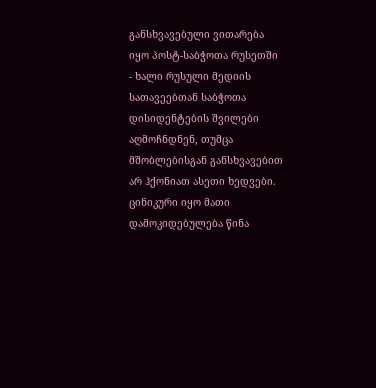განსხვავებული ვითარება იყო პოსტ-საბჭოთა რუსეთში - ხალი რუსული მედიის სათავეებთან საბჭოთა დისიდენტების შვილები აღმოჩნდნენ, თუმცა მშობლებისგან განსხვავებით არ ჰქონიათ ასეთი ხედვები. ცინიკური იყო მათი დამოკიდებულება წინა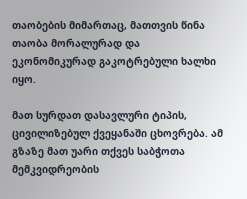თაობების მიმართაც, მათთვის წინა თაობა მორალურად და ეკონომიკურად გაკოტრებული ხალხი იყო.

მათ სურდათ დასავლური ტიპის, ცივილიზებულ ქვეყანაში ცხოვრება. ამ გზაზე მათ უარი თქვეს საბჭოთა მემკვიდრეობის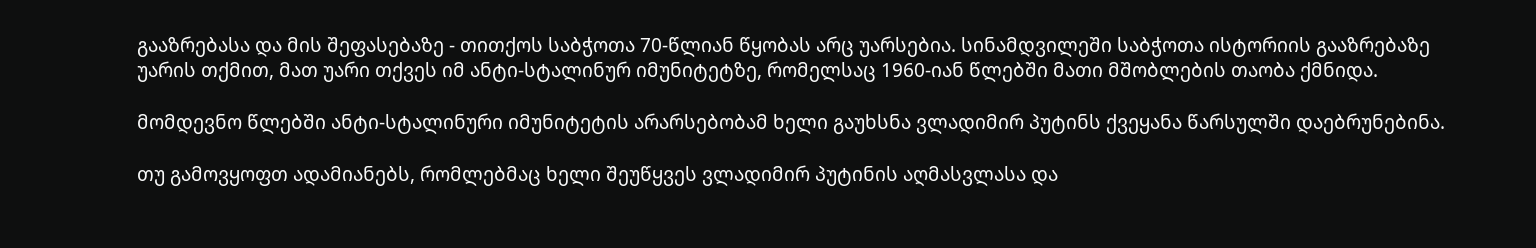გააზრებასა და მის შეფასებაზე - თითქოს საბჭოთა 70-წლიან წყობას არც უარსებია. სინამდვილეში საბჭოთა ისტორიის გააზრებაზე უარის თქმით, მათ უარი თქვეს იმ ანტი-სტალინურ იმუნიტეტზე, რომელსაც 1960-იან წლებში მათი მშობლების თაობა ქმნიდა.

მომდევნო წლებში ანტი-სტალინური იმუნიტეტის არარსებობამ ხელი გაუხსნა ვლადიმირ პუტინს ქვეყანა წარსულში დაებრუნებინა.

თუ გამოვყოფთ ადამიანებს, რომლებმაც ხელი შეუწყვეს ვლადიმირ პუტინის აღმასვლასა და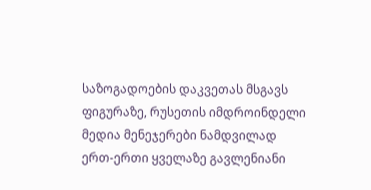საზოგადოების დაკვეთას მსგავს ფიგურაზე, რუსეთის იმდროინდელი მედია მენეჯერები ნამდვილად ერთ-ერთი ყველაზე გავლენიანი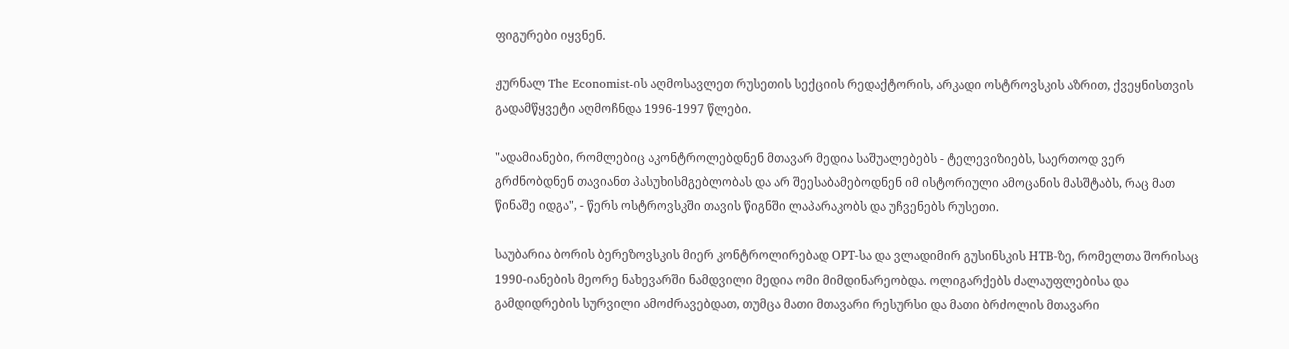ფიგურები იყვნენ.

ჟურნალ The Economist-ის აღმოსავლეთ რუსეთის სექციის რედაქტორის, არკადი ოსტროვსკის აზრით, ქვეყნისთვის გადამწყვეტი აღმოჩნდა 1996-1997 წლები.

"ადამიანები, რომლებიც აკონტროლებდნენ მთავარ მედია საშუალებებს - ტელევიზიებს, საერთოდ ვერ გრძნობდნენ თავიანთ პასუხისმგებლობას და არ შეესაბამებოდნენ იმ ისტორიული ამოცანის მასშტაბს, რაც მათ წინაშე იდგა", - წერს ოსტროვსკში თავის წიგნში ლაპარაკობს და უჩვენებს რუსეთი.

საუბარია ბორის ბერეზოვსკის მიერ კონტროლირებად ОРТ-სა და ვლადიმირ გუსინსკის НТВ-ზე, რომელთა შორისაც 1990-იანების მეორე ნახევარში ნამდვილი მედია ომი მიმდინარეობდა. ოლიგარქებს ძალაუფლებისა და გამდიდრების სურვილი ამოძრავებდათ, თუმცა მათი მთავარი რესურსი და მათი ბრძოლის მთავარი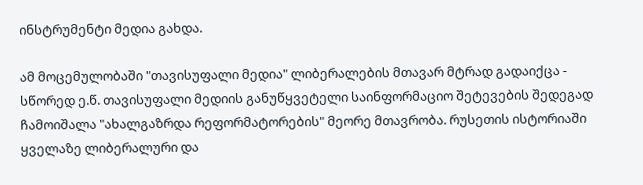ინსტრუმენტი მედია გახდა.

ამ მოცემულობაში "თავისუფალი მედია" ლიბერალების მთავარ მტრად გადაიქცა - სწორედ ე.წ. თავისუფალი მედიის განუწყვეტელი საინფორმაციო შეტევების შედეგად ჩამოიშალა "ახალგაზრდა რეფორმატორების" მეორე მთავრობა. რუსეთის ისტორიაში ყველაზე ლიბერალური და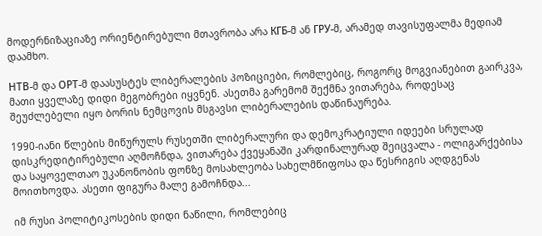მოდერნიზაციაზე ორიენტირებული მთავრობა არა КГБ-მ ან ГРУ-მ, არამედ თავისუფალმა მედიამ დაამხო.

НТВ-მ და ОРТ-მ დაასუსტეს ლიბერალების პოზიციები, რომლებიც, როგორც მოგვიანებით გაირკვა, მათი ყველაზე დიდი მეგობრები იყვნენ. ასეთმა გარემომ შექმნა ვითარება, როდესაც შეუძლებელი იყო ბორის ნემცოვის მსგავსი ლიბერალების დაწინაურება.

1990-იანი წლების მიწურულს რუსეთში ლიბერალური და დემოკრატიული იდეები სრულად დისკრედიტირებული აღმოჩნდა, ვითარება ქვეყანაში კარდინალურად შეიცვალა - ოლიგარქებისა და საყოველთაო უკანონობის ფონზე მოსახლეობა სახელმწიფოსა და წესრიგის აღდგენას მოითხოვდა. ასეთი ფიგურა მალე გამოჩნდა...

იმ რუსი პოლიტიკოსების დიდი ნაწილი, რომლებიც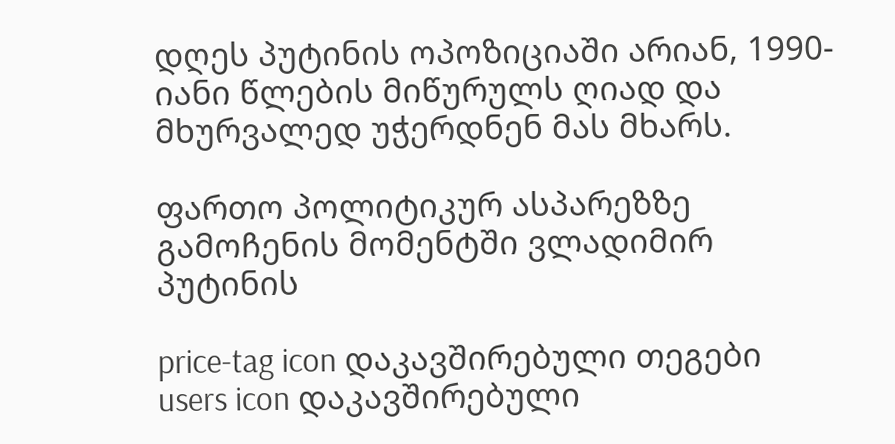დღეს პუტინის ოპოზიციაში არიან, 1990-იანი წლების მიწურულს ღიად და მხურვალედ უჭერდნენ მას მხარს.

ფართო პოლიტიკურ ასპარეზზე გამოჩენის მომენტში ვლადიმირ პუტინის

price-tag icon დაკავშირებული თეგები
users icon დაკავშირებული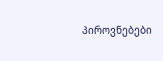პიროვნებები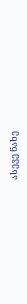ასევე ნახე